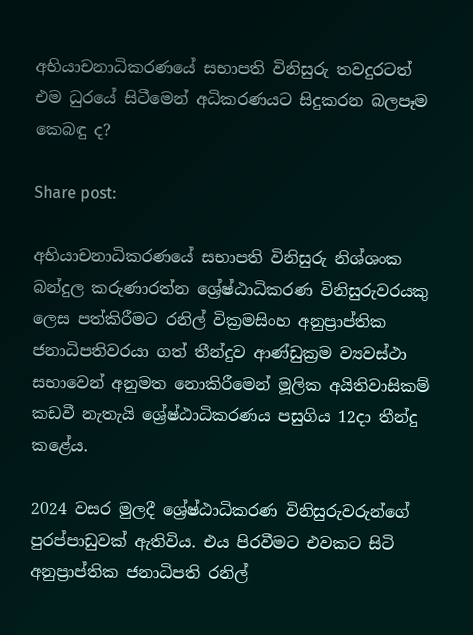අභියාචනාධිකරණයේ සභාපති විනිසුරු තවදුරටත් එම ධුරයේ සිටීමෙන් අධිකරණයට සිදුකරන බලපෑම කෙබඳු ද?

Share post:

අභියාචනාධිකරණයේ සභාපති විනිසුරු නිශ්ශංක බන්දුල කරුණාරත්න ශ්‍රේෂ්ඨාධිකරණ විනිසුරුවරයකු ලෙස පත්කිරීමට රනිල් වික්‍රමසිංහ අනුප්‍රාප්තික ජනාධිපතිවරයා ගත් තීන්දුව ආණ්ඩුක්‍රම ව්‍යවස්ථා සභාවෙන් අනුමත නොකිරීමෙන් මූලික අයිතිවාසිකම් කඩවී නැතැයි ශ්‍රේෂ්ඨාධිකරණය පසුගිය 12දා තීන්දු කළේය.

2024 වසර මුලදී ශ්‍රේෂ්ඨාධිකරණ විනිසුරුවරුන්ගේ පුරප්පාඩුවක් ඇතිවිය. එය පිරවීමට එවකට සිටි අනුප්‍රාප්තික ජනාධිපති රනිල්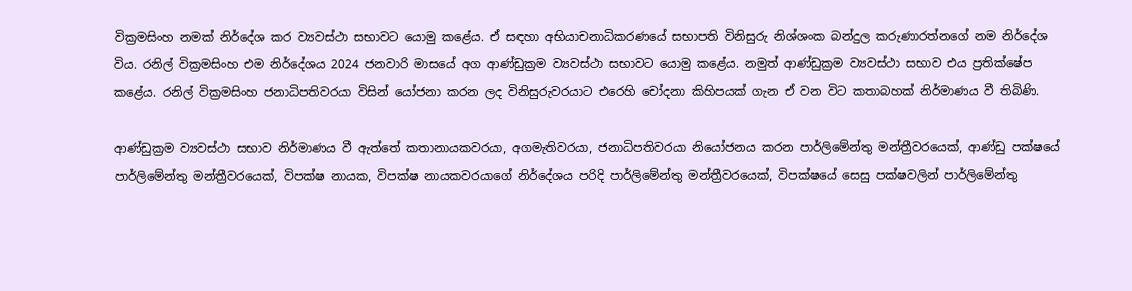වික්‍රමසිංහ නමක් නිර්දේශ කර ව්‍යවස්ථා සභාවට යොමු කළේය. ඒ සඳහා අභියාචනාධිකරණයේ සභාපති විනිසුරු නිශ්ශංක බන්දුල කරුණාරත්නගේ නම නිර්දේශ විය. රනිල් වික්‍රමසිංහ එම නිර්දේශය 2024 ජනවාරි මාසයේ අග ආණ්ඩුක්‍රම ව්‍යවස්ථා සභාවට යොමු කළේය. නමුත් ආණ්ඩුක්‍රම ව්‍යවස්ථා සභාව එය ප්‍රතික්ෂේප කළේය. රනිල් වික්‍රමසිංහ ජනාධිපතිවරයා විසින් යෝජනා කරන ලද විනිසුරුවරයාට එරෙහි චෝදනා කිහිපයක් ගැන ඒ වන විට කතාබහක් නිර්මාණය වී තිබිණි.

ආණ්ඩුක්‍රම ව්‍යවස්ථා සභාව නිර්මාණය වී ඇත්තේ කතානායකවරයා, අගමැතිවරයා, ජනාධිපතිවරයා නියෝජනය කරන පාර්ලිමේන්තු මන්ත්‍රීවරයෙක්, ආණ්ඩු පක්ෂයේ පාර්ලිමේන්තු මන්ත්‍රීවරයෙක්, විපක්ෂ නායක, විපක්ෂ නායකවරයාගේ නිර්දේශය පරිදි පාර්ලිමේන්තු මන්ත්‍රීවරයෙක්, විපක්ෂයේ සෙසු පක්ෂවලින් පාර්ලිමේන්තු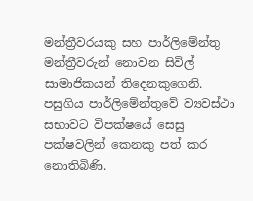මන්ත්‍රීවරයකු සහ පාර්ලිමේන්තු මන්ත්‍රීවරුන් නොවන සිවිල් සාමාජිකයන් තිදෙනකුගෙනි. පසුගිය පාර්ලිමේන්තුවේ ව්‍යවස්ථා සභාවට විපක්ෂයේ සෙසු පක්ෂවලින් කෙනකු පත් කර නොතිබිණි.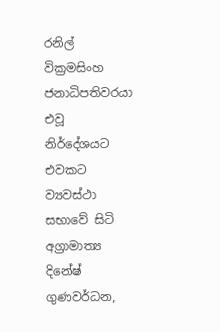රනිල් වික්‍රමසිංහ ජනාධිපතිවරයා එවූ නිර්දේශයට එවකට ව්‍යවස්ථා සභාවේ සිටි අග්‍රාමාත්‍ය දිනේෂ් ගුණවර්ධන,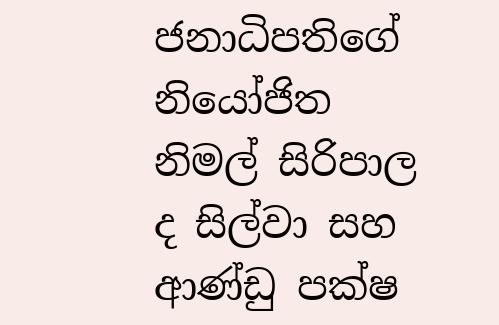ජනාධිපතිගේ නියෝජිත නිමල් සිරිපාල ද සිල්වා සහ ආණ්ඩු පක්ෂ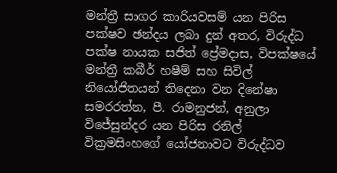මන්ත්‍රී සාගර කාරියවසම් යන පිරිස පක්ෂව ඡන්දය ලබා දුන් අතර, විරුද්ධ පක්ෂ නායක සජිත් ප්‍රේමදාස, විපක්ෂයේ මන්ත්‍රී කබීර් හෂීම් සහ සිවිල් නියෝජිතයන් තිදෙනා වන දිනේෂා සමරරත්න, පී. රාමනුජන්, අනුලා විජේසුන්දර යන පිරිස රනිල් වික්‍රමසිංහගේ යෝජනාවට විරුද්ධව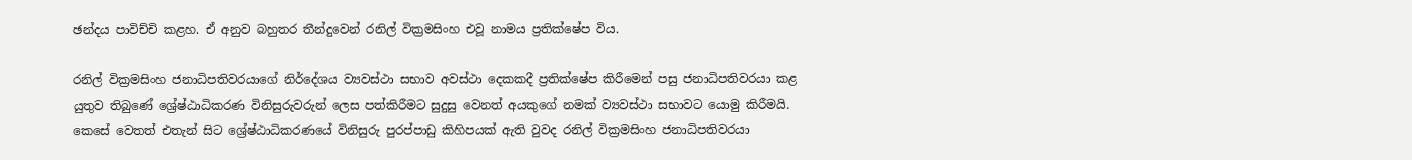ඡන්දය පාවිච්චි කළහ. ඒ අනුව බහුතර තීන්දුවෙන් රනිල් වික්‍රමසිංහ එවූ නාමය ප්‍රතික්ෂේප විය.

රනිල් වික්‍රමසිංහ ජනාධිපතිවරයාගේ නිර්දේශය ව්‍යවස්ථා සභාව අවස්ථා දෙකකදී ප්‍රතික්ෂේප කිරීමෙන් පසු ජනාධිපතිවරයා කළ යුතුව තිබුණේ ශ්‍රේෂ්ඨාධිකරණ විනිසුරුවරුන් ලෙස පත්කිරීමට සුදුසු වෙනත් අයකුගේ නමක් ව්‍යවස්ථා සභාවට යොමු කිරීමයි. කෙසේ වෙතත් එතැන් සිට ශ්‍රේෂ්ඨාධිකරණයේ විනිසුරු පුරප්පාඩු කිහිපයක් ඇති වුවද රනිල් වික්‍රමසිංහ ජනාධිපතිවරයා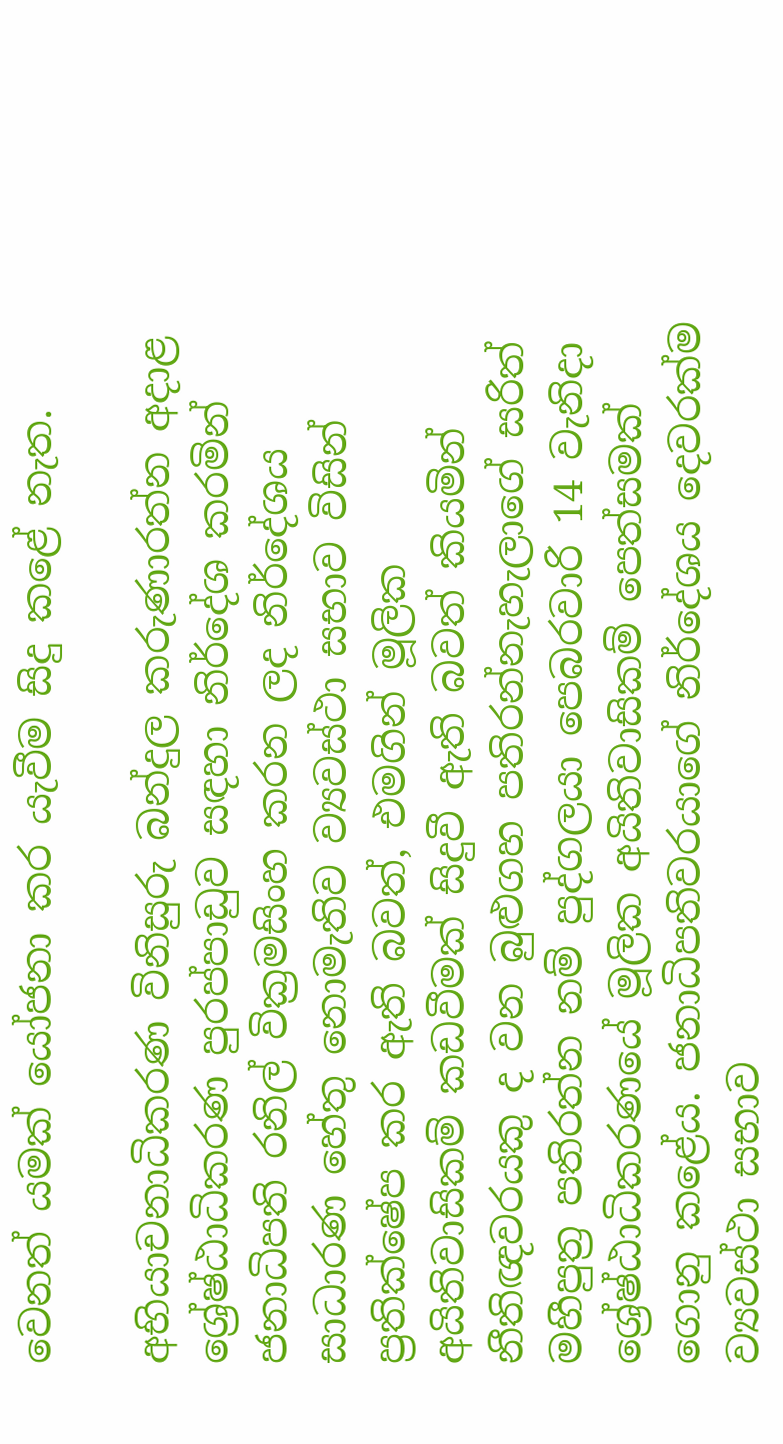වෙනත් යමක් යෝජනා කර යැවීම සිදු කළේ නැත.

අභියාචනාධිකරණ විනිසුරු බන්දුල කරුණාරත්න අදාළ ශ්‍රේෂ්ඨාධිකරණ පුරප්පාඩුව සඳහා නිර්දේශ කරමින් ජනාධිපති රනිල් වික්‍රමසිංහ කරන ලද නිර්දේශය සාධාරණ හේතු නොමැතිව ව්‍යවස්ථා සභාව විසින් ප්‍රතික්ෂේප කර ඇති බවත්, එමගින් මූලික අයිතිවාසිකම් කඩවීමක් සිදුවී ඇති බවත් කියමින් නීතිඥවරයකු ද වන බුළුගහ පතිරන්නැහැලාගේ සරිත් මහීපුත්‍ර පතිරත්න නම් පුද්ගලයා පෙබරවාරි 14 වැනිදා ශ්‍රේෂ්ඨාධිකරණයේ මූලික අයිතිවාසිකම් පෙත්සමක් ගොනු කළේය. ජනාධිපතිවරයාගේ නිර්දේශය දෙවරක්ම ව්‍යවස්ථා සභාව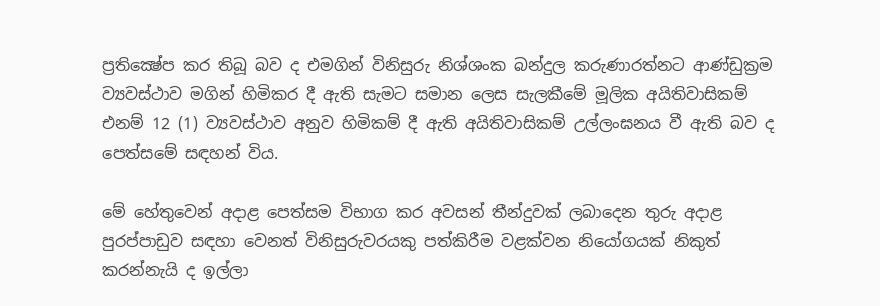ප්‍රතික්‍ෂේප කර තිබූ බව ද එමගින් විනිසුරු නිශ්ශංක බන්දුල කරුණාරත්නට ආණ්ඩුක්‍රම ව්‍යවස්ථාව මගින් හිමිකර දී ඇති සැමට සමාන ලෙස සැලකීමේ මූලික අයිතිවාසිකම් එනම් 12 (1) ව්‍යවස්ථාව අනුව හිමිකම් දී ඇති අයිතිවාසිකම් උල්ලංඝනය වී ඇති බව ද පෙත්සමේ සඳහන් විය.

මේ හේතුවෙන් අදාළ පෙත්සම විභාග කර අවසන් තීන්දුවක් ලබාදෙන තුරු අදාළ පුරප්පාඩුව සඳහා වෙනත් විනිසුරුවරයකු පත්කිරීම වළක්වන නියෝගයක් නිකුත් කරන්නැයි ද ඉල්ලා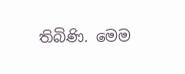තිබිණි. මෙම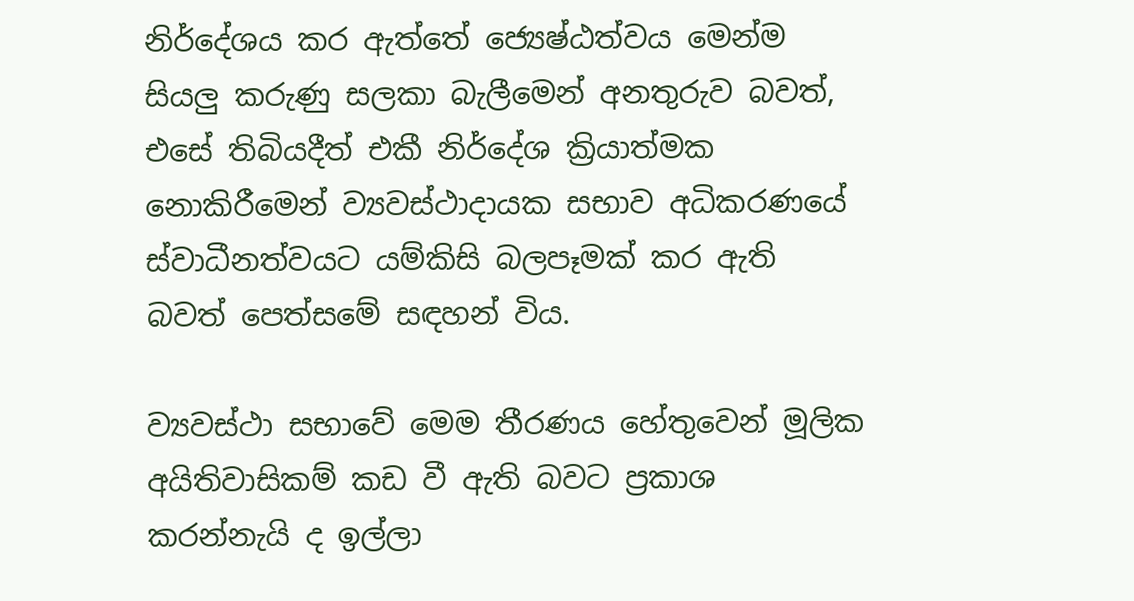නිර්දේශය කර ඇත්තේ ජ්‍යෙෂ්ඨත්වය මෙන්ම සියලු‍ කරුණු සලකා බැලීමෙන් අනතුරුව බවත්, එසේ තිබියදීත් එකී නිර්දේශ ක්‍රියාත්මක නොකිරීමෙන් ව්‍යවස්ථාදායක සභාව අධිකරණයේ ස්වාධීනත්වයට යම්කිසි බලපෑමක් කර ඇති බවත් පෙත්සමේ සඳහන් විය.

ව්‍යවස්ථා සභාවේ මෙම තීරණය හේතුවෙන් මූලික අයිතිවාසිකම් කඩ වී ඇති බවට ප්‍රකාශ කරන්නැයි ද ඉල්ලා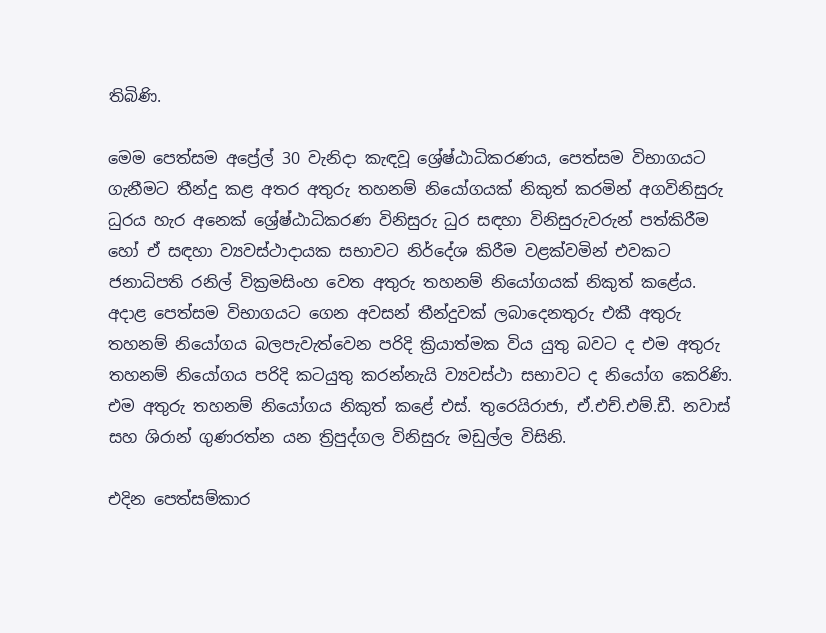තිබිණි.

මෙම පෙත්සම අප්‍රේල් 30 වැනිදා කැඳවූ ශ්‍රේෂ්ඨාධිකරණය, පෙත්සම විභාගයට ගැනීමට තීන්දු කළ අතර අතුරු තහනම් නියෝගයක් නිකුත් කරමින් අගවිනිසුරු ධුරය හැර අනෙක් ශ්‍රේෂ්ඨාධිකරණ විනිසුරු ධුර සඳහා විනිසුරුවරුන් පත්කිරීම හෝ ඒ සඳහා ව්‍යවස්ථාදායක සභාවට නිර්දේශ කිරීම වළක්වමින් එවකට ජනාධිපති රනිල් වික්‍රමසිංහ වෙත අතුරු තහනම් නියෝගයක් නිකුත් කළේය. අදාළ පෙත්සම විභාගයට ගෙන අවසන් තීන්දුවක් ලබාදෙනතුරු එකී අතුරු තහනම් නියෝගය බලපැවැත්වෙන පරිදි ක්‍රියාත්මක විය යුතු බවට ද එම අතුරු තහනම් නියෝගය පරිදි කටයුතු කරන්නැයි ව්‍යවස්ථා සභාවට ද නියෝග කෙරිණි. එම අතුරු තහනම් නියෝගය නිකුත් කළේ එස්. තුරෙයිරාජා, ඒ.එච්.එම්.ඩී. නවාස් සහ ශිරාන් ගුණරත්න යන ත්‍රිපුද්ගල විනිසුරු මඩුල්ල විසිනි.

එදින පෙත්සම්කාර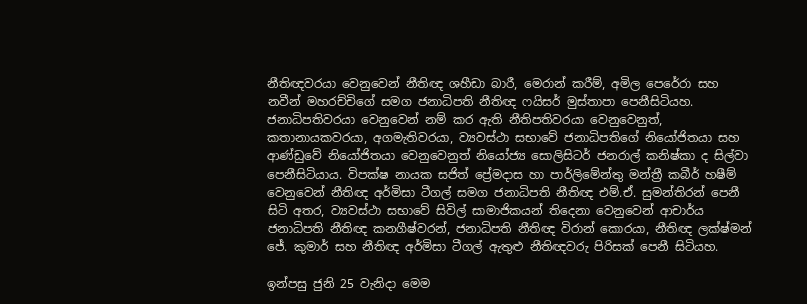නීතිඥවරයා වෙනුවෙන් නීතිඥ ශහීඩා බාරී, මෙරාන් කරීම්, අමිල පෙරේරා සහ නවීන් මහරච්චිගේ සමග ජනාධිපති නීතිඥ ෆයිසර් මුස්තාපා පෙනීසිටියහ. ජනාධිපතිවරයා වෙනුවෙන් නම් කර ඇති නීතිපතිවරයා වෙනුවෙනුත්, කතානායකවරයා, අගමැතිවරයා, ව්‍යවස්ථා සභාවේ ජනාධිපතිගේ නියෝජිතයා සහ ආණ්ඩුවේ නියෝජිතයා වෙනුවෙනුත් නියෝජ්‍ය සොලිසිටර් ජනරාල් කනිෂ්කා ද සිල්වා පෙනීසිටියාය. විපක්ෂ නායක සජිත් ප්‍රේමදාස හා පාර්ලිමේන්තු මන්ත්‍රී කබීර් හෂීම් වෙනුවෙන් නීතිඥ අර්මිසා ටීගල් සමග ජනාධිපති නීතිඥ එම්.ඒ. සුමන්තිරන් පෙනී සිටි අතර, ව්‍යවස්ථා සභාවේ සිවිල් සාමාජිකයන් තිදෙනා වෙනුවෙන් ආචාර්ය ජනාධිපති නීතිඥ කනගීෂ්වරන්, ජනාධිපති නීතිඥ විරාන් කොරයා, නීතිඥ ලක්ෂ්මන් ජේ. කුමාර් සහ නීතිඥ අර්මිසා ටීගල් ඇතුළු නීතිඥවරු පිරිසක් පෙනී සිටියහ.

ඉන්පසු ජුනි 25 වැනිදා මෙම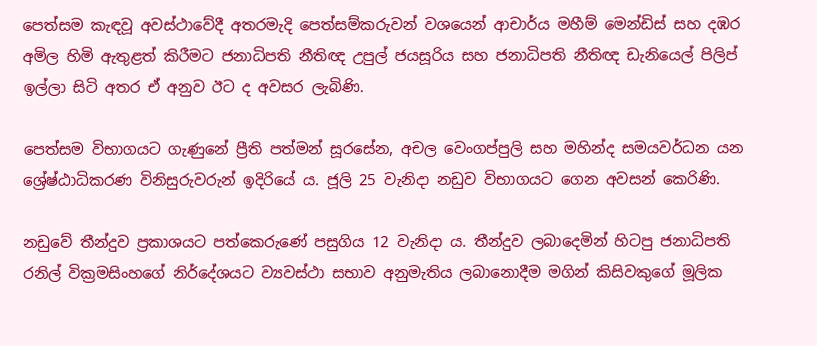පෙත්සම කැඳවූ අවස්ථාවේදී අතරමැදි පෙත්සම්කරුවන් වශයෙන් ආචාර්ය මහීම් මෙන්ඩිස් සහ දඹර අමිල හිමි ඇතුළත් කිරීමට ජනාධිපති නීතිඥ උපුල් ජයසූරිය සහ ජනාධිපති නීතිඥ ඩැනියෙල් පිලිප් ඉල්ලා සිටි අතර ඒ අනුව ඊට ද අවසර ලැබිණි.

පෙත්සම විභාගයට ගැණුනේ ප්‍රීති පත්මන් සූරසේන, අචල වෙංගප්පුලි සහ මහින්ද සමයවර්ධන යන ශ්‍රේෂ්ඨාධිකරණ විනිසුරුවරුන් ඉදිරියේ ය. ජූලි 25 වැනිදා නඩුව විභාගයට ගෙන අවසන් කෙරිණි.

නඩුවේ තීන්දුව ප්‍රකාශයට පත්කෙරුණේ පසුගිය 12 වැනිදා ය. තීන්දුව ලබාදෙමින් හිටපු ජනාධිපති රනිල් වික්‍රමසිංහගේ නිර්දේශයට ව්‍යවස්ථා සභාව අනුමැතිය ලබානොදීම මගින් කිසිවකුගේ මූලික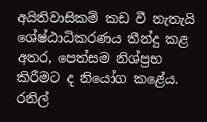අයිතිවාසිකම් කඩ වී නැතැයි ශේෂ්ඨාධිකරණය තීන්දු කළ අතර, පෙත්සම නිශ්ප්‍රභ කිරීමට ද නියෝග කළේය. රනිල්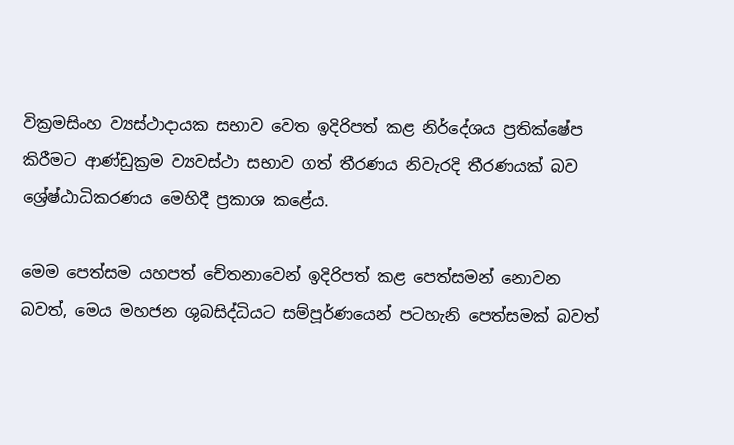වික්‍රමසිංහ ව්‍යස්ථාදායක සභාව වෙත ඉදිරිපත් කළ නිර්දේශය ප්‍රතික්ෂේප කිරීමට ආණ්ඩුක්‍රම ව්‍යවස්ථා සභාව ගත් තීරණය නිවැරදි තීරණයක් බව ශ්‍රේෂ්ඨාධිකරණය මෙහිදී ප්‍රකාශ කළේය.

මෙම පෙත්සම යහපත් චේතනාවෙන් ඉදිරිපත් කළ පෙත්සමන් නොවන බවත්, මෙය මහජන ශුබසිද්ධියට සම්පූර්ණයෙන් පටහැනි පෙත්සමක් බවත්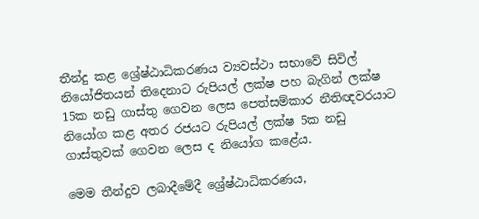තීන්දු කළ ශ්‍රේෂ්ඨාධිකරණය ව්‍යවස්ථා සභාවේ සිවිල් නියෝජිතයන් තිදෙනාට රුපියල් ලක්ෂ පහ බැගින් ලක්ෂ 15ක නඩු ගාස්තු ගෙවන ලෙස පෙත්සම්කාර නීතිඥවරයාට නියෝග කළ අතර රජයට රුපියල් ලක්ෂ 5ක නඩු ගාස්තුවක් ගෙවන ලෙස ද නියෝග කළේය.

මෙම තීන්දුව ලබාදීමේදී ශ්‍රේෂ්ඨාධිකරණය,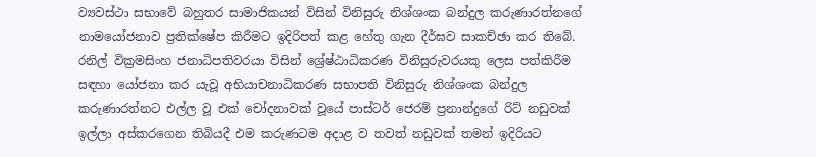ව්‍යවස්ථා සභාවේ බහුතර සාමාජිකයන් විසින් විනිසුරු නිශ්ශංක බන්දුල කරුණාරත්නගේ නාමයෝජනාව ප්‍රතික්ෂේප කිරීමට ඉදිරිපත් කළ හේතු ගැන දීර්ඝව සාකච්ඡා කර තිබේ.
රනිල් වික්‍රමසිංහ ජනාධිපතිවරයා විසින් ශ්‍රේෂ්ඨාධිකරණ විනිසුරුවරයකු ලෙස පත්කිරීම සඳහා යෝජනා කර යැවූ අභියාචනාධිකරණ සභාපති විනිසුරු නිශ්ශංක බන්දුල කරුණාරත්නට එල්ල වූ එක් චෝදනාවක් වූයේ පාස්ටර් ජෙරම් ප්‍රනාන්දුගේ රිට් නඩුවක් ඉල්ලා අස්කරගෙන තිබියදී එම කරුණටම අදාළ ව තවත් නඩුවක් තමන් ඉදිරියට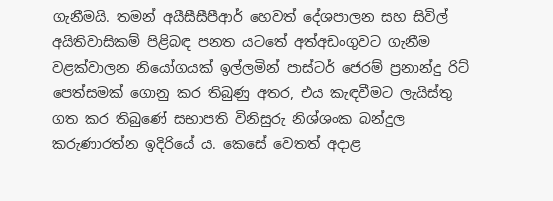ගැනීමයි. තමන් අයීසීසීපීආර් හෙවත් දේශපාලන සහ සිවිල් අයිතිවාසිකම් පිළිබඳ පනත යටතේ අත්අඩංගුවට ගැනීම වළක්වාලන නියෝගයක් ඉල්ලමින් පාස්ටර් ජෙරම් ප්‍රනාන්දු රිට් පෙත්සමක් ගොනු කර තිබුණු අතර, එය කැඳවීමට ලැයිස්තු ගත කර තිබුණේ සභාපති විනිසුරු නිශ්ශංක බන්දුල කරුණාරත්න ඉදිරියේ ය. කෙසේ වෙතත් අදාළ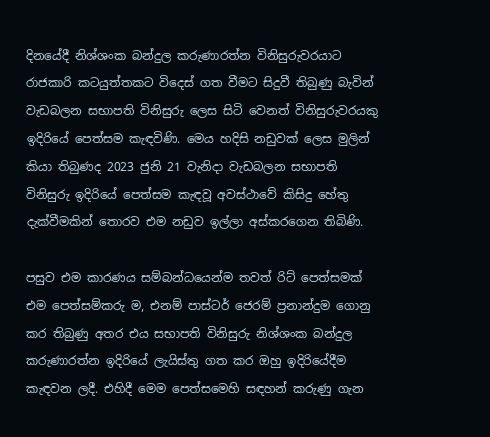දිනයේදී නිශ්ශංක බන්දුල කරුණාරත්න විනිසුරුවරයාට රාජකාරි කටයුත්තකට විදෙස් ගත වීමට සිදුවී තිබුණු බැවින් වැඩබලන සභාපති විනිසුරු ලෙස සිටි වෙනත් විනිසුරුවරයකු ඉදිරියේ පෙත්සම කැඳවිණි. මෙය හදිසි නඩුවක් ලෙස මුලින් කියා තිබුණද 2023 ජුනි 21 වැනිදා වැඩබලන සභාපති විනිසුරු ඉදිරියේ පෙත්සම කැඳවූ අවස්ථාවේ කිසිදු හේතු දැක්වීමකින් තොරව එම නඩුව ඉල්ලා අස්කරගෙන තිබිණි.

පසුව එම කාරණය සම්බන්ධයෙන්ම තවත් රිට් පෙත්සමක් එම පෙත්සම්කරු ම, එනම් පාස්ටර් ජෙරම් ප්‍රනාන්දුම ගොනු කර තිබුණු අතර එය සභාපති විනිසුරු නිශ්ශංක බන්දුල කරුණාරත්න ඉදිරියේ ලැයිස්තු ගත කර ඔහු ඉදිරියේදීම කැඳවන ලදී. එහිදී මෙම පෙත්සමෙහි සඳහන් කරුණු ගැන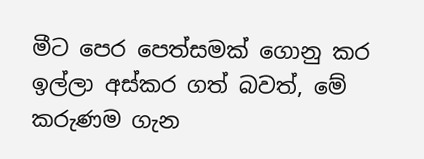මීට පෙර පෙත්සමක් ගොනු කර ඉල්ලා අස්කර ගත් බවත්, මේ කරුණම ගැන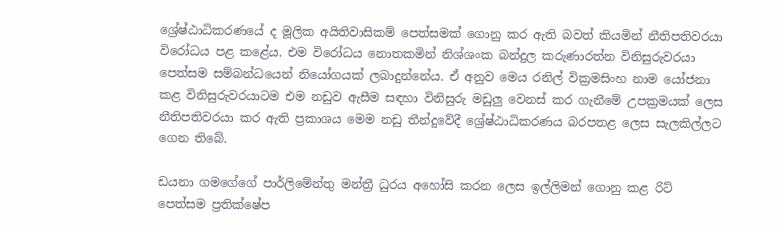ශ්‍රේෂ්ඨාධිකරණයේ ද මූලික අයිතිවාසිකම් පෙත්සමක් ගොනු කර ඇති බවත් කියමින් නීතිපතිවරයා විරෝධය පළ කළේය. එම විරෝධය නොතකමින් නිශ්ශංක බන්දුල කරුණාරත්න විනිසුරුවරයා පෙත්සම සම්බන්ධයෙන් නියෝගයක් ලබාදුන්නේය. ඒ අනුව මෙය රනිල් වික්‍රමසිංහ නාම යෝජනා කළ විනිසුරුවරයාටම එම නඩුව ඇසීම සඳහා විනිසුරු මඩුලු‍ වෙනස් කර ගැනීමේ උපක්‍රමයක් ලෙස නීතිපතිවරයා කර ඇති ප්‍රකාශය මෙම නඩු තීන්දුවේදී ශ්‍රේෂ්ඨාධිකරණය බරපතළ ලෙස සැලකිල්ලට ගෙන තිබේ.

ඩයනා ගමගේගේ පාර්ලිමේන්තු මන්ත්‍රී ධුරය අහෝසි කරන ලෙස ඉල්ලිමන් ගොනු කළ රිට් පෙත්සම ප්‍රතික්ෂේප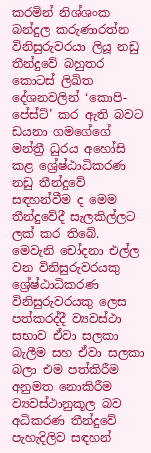කරමින් නිශ්ශංක බන්දුල කරුණාරත්න විනිසුරුවරයා ලියූ නඩු තීන්දුවේ බහුතර කොටස් ලිඛිත දේශනවලින් ‘කොපි-පේස්ට්’ කර ඇති බවට ඩයනා ගමගේගේ මන්ත්‍රී ධුරය අහෝසි කළ ශ්‍රේෂ්ඨාධිකරණ නඩු තීන්දුවේ සඳහන්වීම ද මෙම තීන්දුවේදී සැලකිල්ලට ලක් කර තිබේ.
මෙවැනි චෝදනා එල්ල වන විනිසුරුවරයකු ශ්‍රේෂ්ඨාධිකරණ විනිසුරුවරයකු ලෙස පත්කරද්දී ව්‍යවස්ථා සභාව ඒවා සලකා බැලීම සහ ඒවා සලකා බලා එම පත්කිරීම අනුමත නොකිරීම ව්‍යවස්ථානුකූල බව අධිකරණ තීන්දුවේ පැහැදිලිව සඳහන්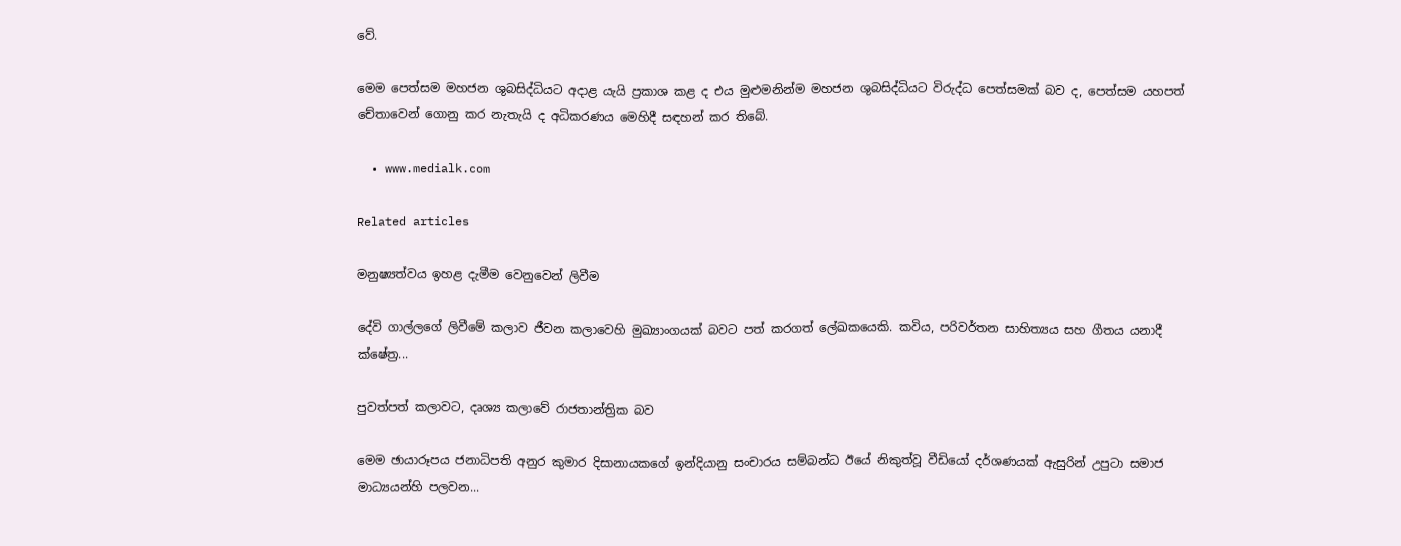වේ.

මෙම පෙත්සම මහජන ශුබසිද්ධියට අදාළ යැයි ප්‍රකාශ කළ ද එය මුළුමනින්ම මහජන ශුබසිද්ධියට විරුද්ධ පෙත්සමක් බව ද, පෙත්සම යහපත් චේතාවෙන් ගොනු කර නැතැයි ද අධිකරණය මෙහිදී සඳහන් කර තිබේ.

  • www.medialk.com

Related articles

මනුෂ්‍යත්වය ඉහළ දැමීම වෙනුවෙන් ලිවීම

දේවි ගාල්ලගේ ලිවීමේ කලාව ජීවන කලාවෙහි මුඛ්‍යාංගයක් බවට පත් කරගත් ලේඛකයෙකි. කවිය, පරිවර්තන සාහිත්‍යය සහ ගීතය යනාදී ක්ෂේත්‍ර...

පුවත්පත් කලාවට, දෘශ්‍ය කලාවේ රාජතාන්ත්‍රික බව

මෙම ඡායාරූපය ජනාධිපති අනුර කුමාර දිසානායකගේ ඉන්දියානු සංචාරය සම්බන්ධ ඊයේ නිකුත්වූ වීඩියෝ දර්ශණයක් ඇසුරින් උපුටා සමාජ මාධ්‍යයන්හි පලවන...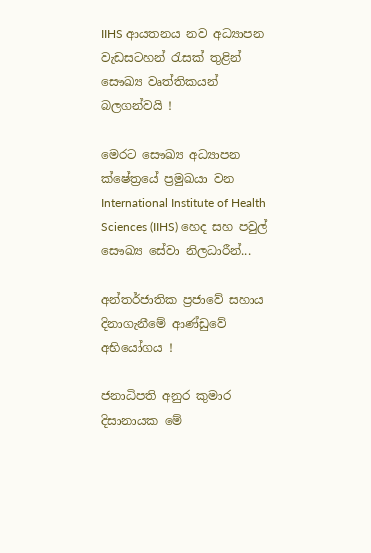IIHS ආයතනය නව අධ්‍යාපන වැඩසටහන් රැසක් තුළින් සෞඛ්‍ය වෘත්තිකයන් බලගන්වයි !

මෙරට සෞඛ්‍ය අධ්‍යාපන ක්ෂේත්‍රයේ ප්‍රමුඛයා වන International Institute of Health Sciences (IIHS) හෙද සහ පවුල් සෞඛ්‍ය සේවා නිලධාරීන්...

අන්තර්ජාතික ප්‍රජාවේ සහාය දිනාගැනීමේ ආණ්ඩුවේ අභියෝගය !

ජනාධිපති අනුර කුමාර දිසානායක මේ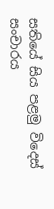සතියේ සිය පළමු විදෙස් සංචාරය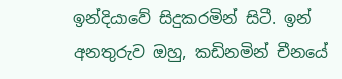ඉන්දියාවේ සිදුකරමින් සිටී. ඉන් අනතුරුව ඔහු, කඩිනමින් චීනයේ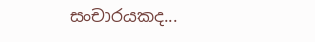සංචාරයකද...